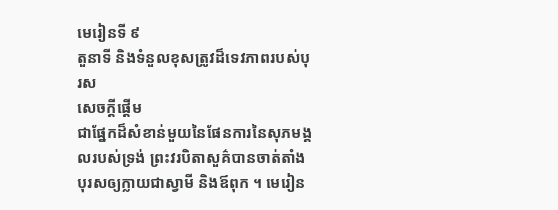មេរៀនទី ៩
តួនាទី និងទំនួលខុសត្រូវដ៏ទេវភាពរបស់បុរស
សេចក្ដីផ្ដើម
ជាផ្នែកដ៏សំខាន់មួយនៃផែនការនៃសុភមង្គលរបស់ទ្រង់ ព្រះវរបិតាសួគ៌បានចាត់តាំងបុរសឲ្យក្លាយជាស្វាមី និងឪពុក ។ មេរៀន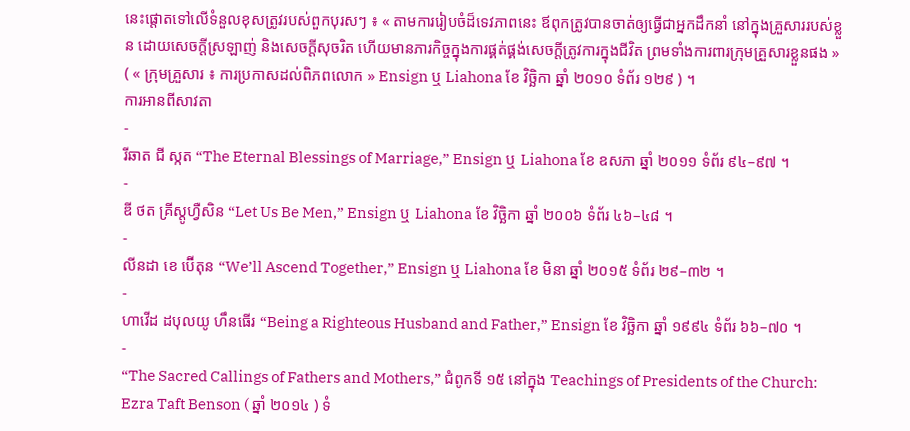នេះផ្តោតទៅលើទំនួលខុសត្រូវរបស់ពួកបុរសៗ ៖ « តាមការរៀបចំដ៏ទេវភាពនេះ ឪពុកត្រូវបានចាត់ឲ្យធ្វើជាអ្នកដឹកនាំ នៅក្នុងគ្រួសាររបស់ខ្លួន ដោយសេចក្ដីស្រឡាញ់ និងសេចក្ដីសុចរិត ហើយមានភារកិច្ចក្នុងការផ្គត់ផ្គង់សេចក្ដីត្រូវការក្នុងជីវិត ព្រមទាំងការពារក្រុមគ្រួសារខ្លួនផង » ( « ក្រុមគ្រួសារ ៖ ការប្រកាសដល់ពិភពលោក » Ensign ឬ Liahona ខែ វិច្ឆិកា ឆ្នាំ ២០១០ ទំព័រ ១២៩ ) ។
ការអានពីសាវតា
-
រីឆាត ជី ស្កត “The Eternal Blessings of Marriage,” Ensign ឬ Liahona ខែ ឧសភា ឆ្នាំ ២០១១ ទំព័រ ៩៤–៩៧ ។
-
ឌី ថត គ្រីស្តូហ្វឺសិន “Let Us Be Men,” Ensign ឬ Liahona ខែ វិច្ឆិកា ឆ្នាំ ២០០៦ ទំព័រ ៤៦–៤៨ ។
-
លីនដា ខេ ប៊ើតុន “We’ll Ascend Together,” Ensign ឬ Liahona ខែ មិនា ឆ្នាំ ២០១៥ ទំព័រ ២៩–៣២ ។
-
ហាវើដ ដបុលយូ ហឹនធើរ “Being a Righteous Husband and Father,” Ensign ខែ វិច្ឆិកា ឆ្នាំ ១៩៩៤ ទំព័រ ៦៦–៧០ ។
-
“The Sacred Callings of Fathers and Mothers,” ជំពូកទី ១៥ នៅក្នុង Teachings of Presidents of the Church: Ezra Taft Benson ( ឆ្នាំ ២០១៤ ) ទំ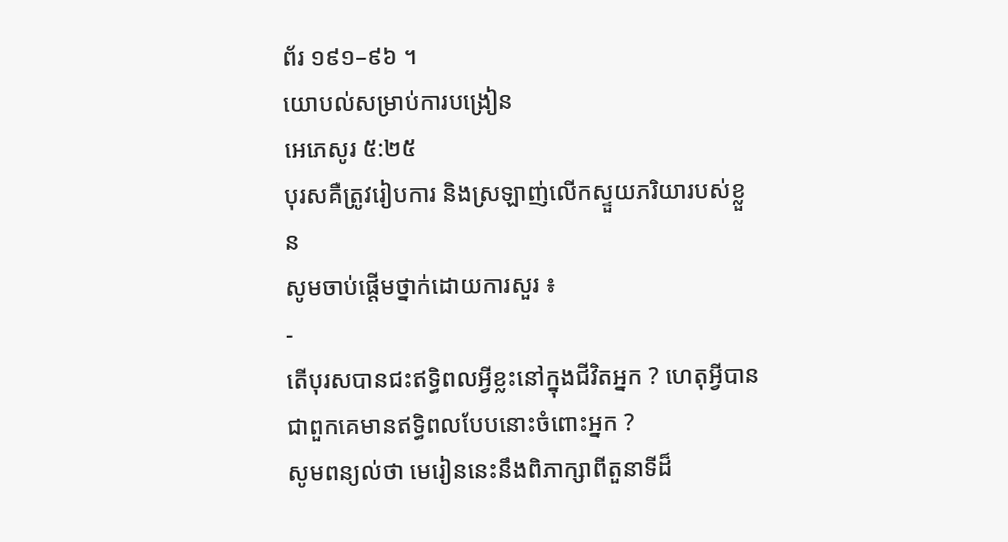ព័រ ១៩១–៩៦ ។
យោបល់សម្រាប់ការបង្រៀន
អេភេសូរ ៥:២៥
បុរសគឺត្រូវរៀបការ និងស្រឡាញ់លើកស្ទួយភរិយារបស់ខ្លួន
សូមចាប់ផ្ដើមថ្នាក់ដោយការសួរ ៖
-
តើបុរសបានជះឥទ្ធិពលអ្វីខ្លះនៅក្នុងជីវិតអ្នក ? ហេតុអ្វីបានជាពួកគេមានឥទ្ធិពលបែបនោះចំពោះអ្នក ?
សូមពន្យល់ថា មេរៀននេះនឹងពិភាក្សាពីតួនាទីដ៏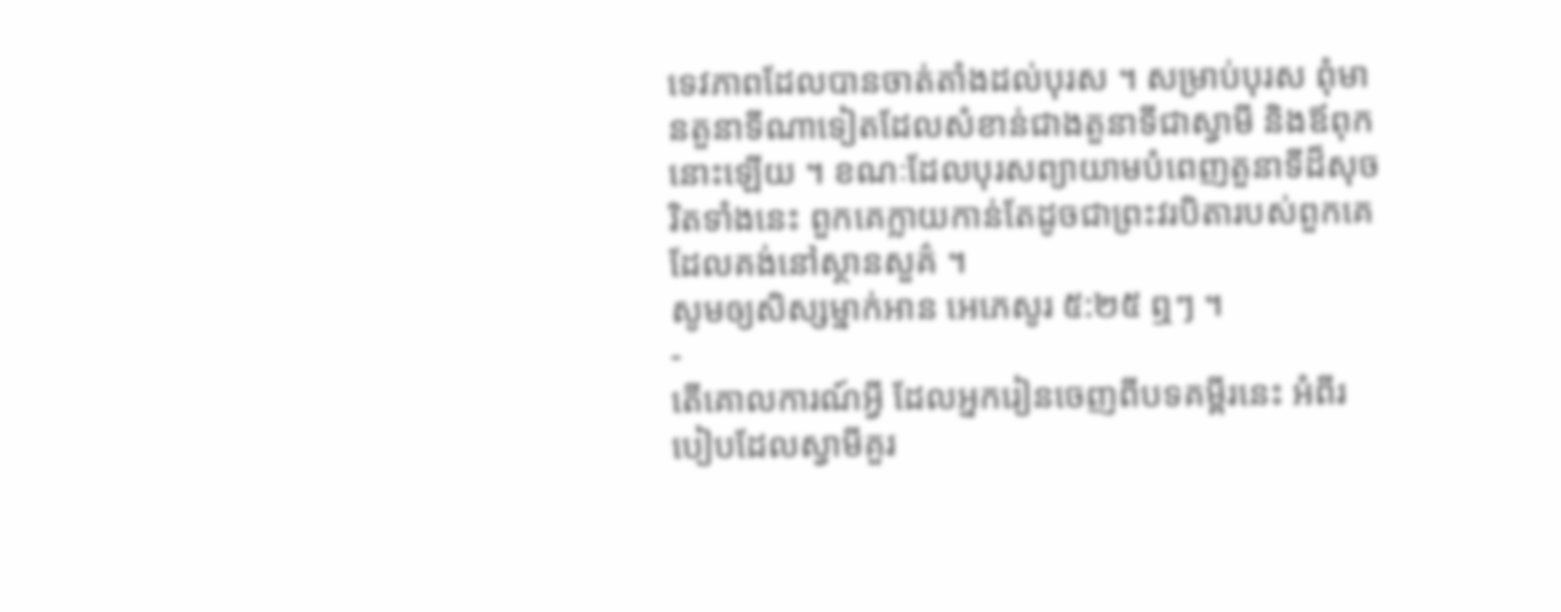ទេវភាពដែលបានចាត់តាំងដល់បុរស ។ សម្រាប់បុរស ពុំមានតួនាទីណាទៀតដែលសំខាន់ជាងតួនាទីជាស្វាមី និងឪពុកនោះឡើយ ។ ខណៈដែលបុរសព្យាយាមបំពេញតួនាទីដ៏សុចរិតទាំងនេះ ពួកគេក្លាយកាន់តែដូចជាព្រះវរបិតារបស់ពួកគេដែលគង់នៅស្ថានសួគ៌ ។
សូមឲ្យសិស្សម្នាក់អាន អេភេសូរ ៥:២៥ ឮៗ ។
-
តើគោលការណ៍អ្វី ដែលអ្នករៀនចេញពីបទគម្ពីរនេះ អំពីរបៀបដែលស្វាមីគួរ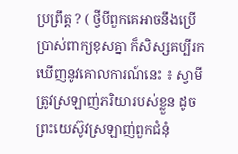ប្រព្រឹត្ត ? ( ថ្វីបីពួកគេអាចនឹងប្រើប្រាស់ពាក្យខុសគ្នា ក៏សិស្សគប្បីរកឃើញនូវគោលការណ៍នេះ ៖ ស្វាមីត្រូវស្រឡាញ់ភរិយារបស់ខ្លួន ដូចព្រះយេស៊ូវស្រឡាញ់ពួកជំនុំ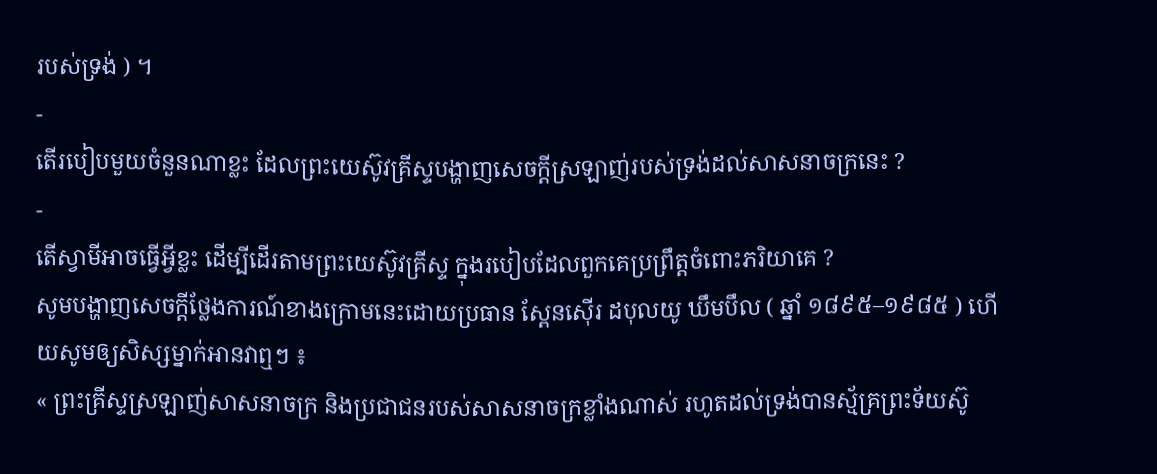របស់ទ្រង់ ) ។
-
តើរបៀបមួយចំនួនណាខ្លះ ដែលព្រះយេស៊ូវគ្រីស្ទបង្ហាញសេចក្ដីស្រឡាញ់របស់ទ្រង់ដល់សាសនាចក្រនេះ ?
-
តើស្វាមីអាចធ្វើអ្វីខ្លះ ដើម្បីដើរតាមព្រះយេស៊ូវគ្រីស្ទ ក្នុងរបៀបដែលពួកគេប្រព្រឹត្តចំពោះភរិយាគេ ?
សូមបង្ហាញសេចក្ដីថ្លែងការណ៍ខាងក្រោមនេះដោយប្រធាន ស្ពែនស៊ើរ ដបុលយូ ឃឹមបឹល ( ឆ្នាំ ១៨៩៥–១៩៨៥ ) ហើយសូមឲ្យសិស្សម្នាក់អានវាឮៗ ៖
« ព្រះគ្រីស្ទស្រឡាញ់សាសនាចក្រ និងប្រជាជនរបស់សាសនាចក្រខ្លាំងណាស់ រហូតដល់ទ្រង់បានស្ម័គ្រព្រះទ័យស៊ូ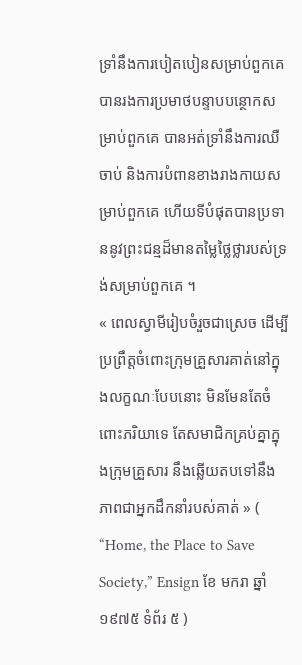ទ្រាំនឹងការបៀតបៀនសម្រាប់ពួកគេ បានរងការប្រមាថបន្ទាបបន្ថោកសម្រាប់ពួកគេ បានអត់ទ្រាំនឹងការឈឺចាប់ និងការបំពានខាងរាងកាយសម្រាប់ពួកគេ ហើយទីបំផុតបានប្រទាននូវព្រះជន្មដ៏មានតម្លៃថ្លៃថ្លារបស់ទ្រង់សម្រាប់ពួកគេ ។
« ពេលស្វាមីរៀបចំរួចជាស្រេច ដើម្បីប្រព្រឹត្តចំពោះក្រុមគ្រួសារគាត់នៅក្នុងលក្ខណៈបែបនោះ មិនមែនតែចំពោះភរិយាទេ តែសមាជិកគ្រប់គ្នាក្នុងក្រុមគ្រួសារ នឹងឆ្លើយតបទៅនឹងភាពជាអ្នកដឹកនាំរបស់គាត់ » ( “Home, the Place to Save Society,” Ensign ខែ មករា ឆ្នាំ ១៩៧៥ ទំព័រ ៥ )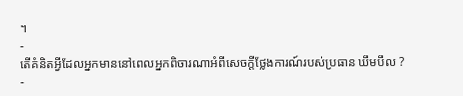។
-
តើគំនិតអ្វីដែលអ្នកមាននៅពេលអ្នកពិចារណាអំពីសេចក្ដីថ្លែងការណ៍របស់ប្រធាន ឃឹមបឹល ?
-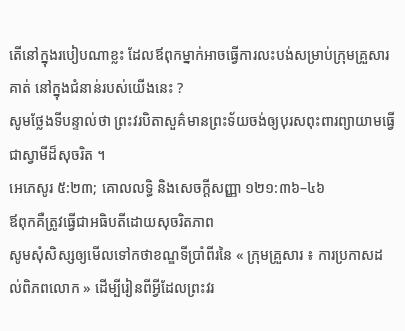តើនៅក្នុងរបៀបណាខ្លះ ដែលឪពុកម្នាក់អាចធ្វើការលះបង់សម្រាប់ក្រុមគ្រួសារគាត់ នៅក្នុងជំនាន់របស់យើងនេះ ?
សូមថ្លែងទីបន្ទាល់ថា ព្រះវរបិតាសួគ៌មានព្រះទ័យចង់ឲ្យបុរសពុះពារព្យាយាមធ្វើជាស្វាមីដ៏សុចរិត ។
អេភេសូរ ៥:២៣; គោលលទ្ធិ និងសេចក្ដីសញ្ញា ១២១:៣៦–៤៦
ឪពុកគឺត្រូវធ្វើជាអធិបតីដោយសុចរិតភាព
សូមសុំសិស្សឲ្យមើលទៅកថាខណ្ឌទីប្រាំពីរនៃ « ក្រុមគ្រួសារ ៖ ការប្រកាសដល់ពិភពលោក » ដើម្បីរៀនពីអ្វីដែលព្រះវរ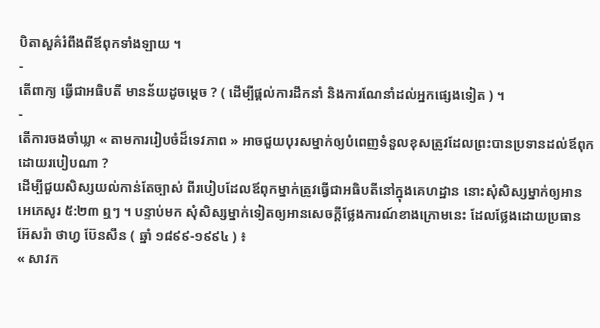បិតាសួគ៌រំពឹងពីឪពុកទាំងឡាយ ។
-
តើពាក្យ ធ្វើជាអធិបតី មានន័យដូចម្ដេច ? ( ដើម្បីផ្ដល់ការដឹកនាំ និងការណែនាំដល់អ្នកផ្សេងទៀត ) ។
-
តើការចងចាំឃ្លា « តាមការរៀបចំដ៏ទេវភាព » អាចជួយបុរសម្នាក់ឲ្យបំពេញទំនួលខុសត្រូវដែលព្រះបានប្រទានដល់ឪពុក ដោយរបៀបណា ?
ដើម្បីជួយសិស្សយល់កាន់តែច្បាស់ ពីរបៀបដែលឪពុកម្នាក់ត្រូវធ្វើជាអធិបតីនៅក្នុងគេហដ្ឋាន នោះសុំសិស្សម្នាក់ឲ្យអាន អេភេសូរ ៥:២៣ ឮៗ ។ បន្ទាប់មក សុំសិស្សម្នាក់ទៀតឲ្យអានសេចក្ដីថ្លែងការណ៍ខាងក្រោមនេះ ដែលថ្លែងដោយប្រធាន អ៊ែសរ៉ា ថាហ្វ ប៊ែនសឹន ( ឆ្នាំ ១៨៩៩-១៩៩៤ ) ៖
« សាវក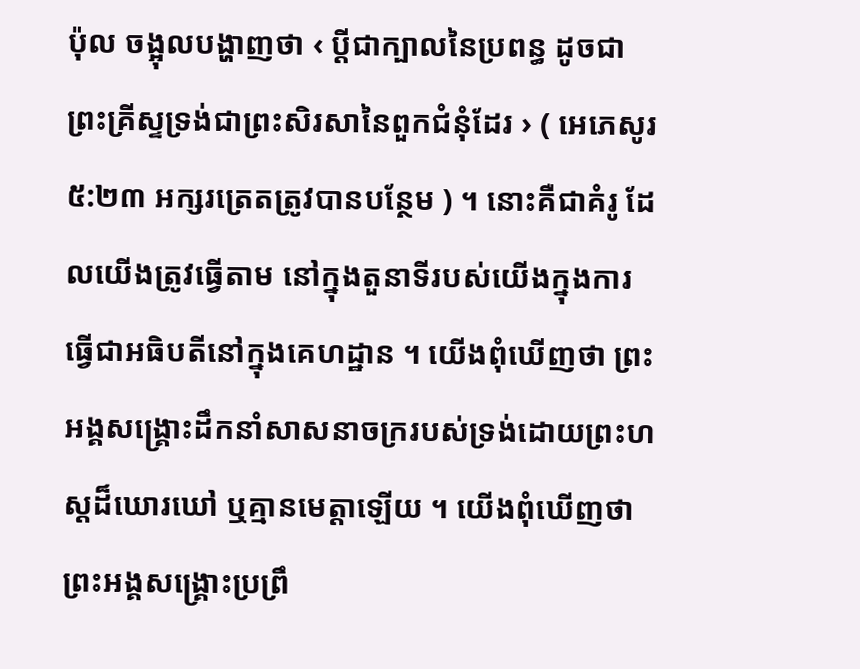ប៉ុល ចង្អុលបង្ហាញថា ‹ ប្ដីជាក្បាលនៃប្រពន្ធ ដូចជា ព្រះគ្រីស្ទទ្រង់ជាព្រះសិរសានៃពួកជំនុំដែរ › ( អេភេសូរ ៥:២៣ អក្សរត្រេតត្រូវបានបន្ថែម ) ។ នោះគឺជាគំរូ ដែលយើងត្រូវធ្វើតាម នៅក្នុងតួនាទីរបស់យើងក្នុងការធ្វើជាអធិបតីនៅក្នុងគេហដ្ឋាន ។ យើងពុំឃើញថា ព្រះអង្គសង្គ្រោះដឹកនាំសាសនាចក្ររបស់ទ្រង់ដោយព្រះហស្ដដ៏ឃោរឃៅ ឬគ្មានមេត្តាឡើយ ។ យើងពុំឃើញថា ព្រះអង្គសង្គ្រោះប្រព្រឹ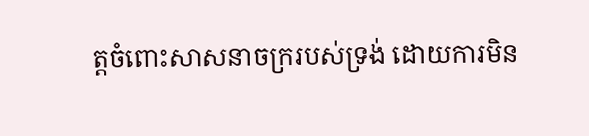ត្តចំពោះសាសនាចក្ររបស់ទ្រង់ ដោយការមិន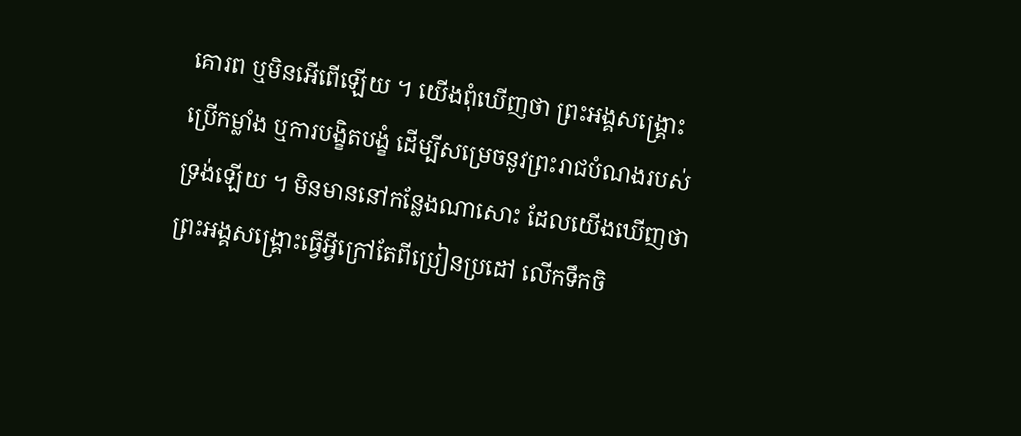គោរព ឬមិនអើពើឡើយ ។ យើងពុំឃើញថា ព្រះអង្គសង្គ្រោះប្រើកម្លាំង ឬការបង្ខិតបង្ខំ ដើម្បីសម្រេចនូវព្រះរាជបំណងរបស់ទ្រង់ឡើយ ។ មិនមាននៅកន្លែងណាសោះ ដែលយើងឃើញថា ព្រះអង្គសង្គ្រោះធ្វើអ្វីក្រៅតែពីប្រៀនប្រដៅ លើកទឹកចិ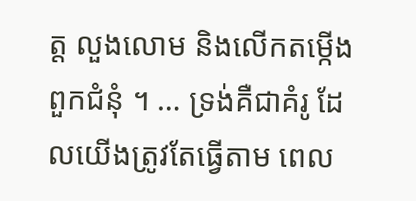ត្ត លួងលោម និងលើកតម្កើងពួកជំនុំ ។ … ទ្រង់គឺជាគំរូ ដែលយើងត្រូវតែធ្វើតាម ពេល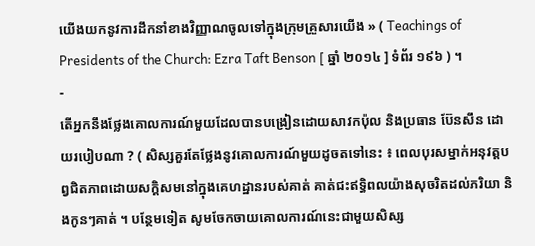យើងយកនូវការដឹកនាំខាងវិញ្ញាណចូលទៅក្នុងក្រុមគ្រួសារយើង » ( Teachings of Presidents of the Church: Ezra Taft Benson [ ឆ្នាំ ២០១៤ ] ទំព័រ ១៩៦ ) ។
-
តើអ្នកនឹងថ្លែងគោលការណ៍មួយដែលបានបង្រៀនដោយសាវកប៉ុល និងប្រធាន ប៊ែនសឹន ដោយរបៀបណា ? ( សិស្សគួរតែថ្លែងនូវគោលការណ៍មួយដូចតទៅនេះ ៖ ពេលបុរសម្នាក់អនុវត្តបព្វជិតភាពដោយសក្ដិសមនៅក្នុងគេហដ្ឋានរបស់គាត់ គាត់ជះឥទ្ធិពលយ៉ាងសុចរិតដល់ភរិយា និងកូនៗគាត់ ។ បន្ថែមទៀត សូមចែកចាយគោលការណ៍នេះជាមួយសិស្ស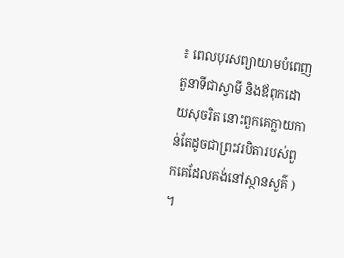៖ ពេលបុរសព្យាយាមបំពេញតួនាទីជាស្វាមី និងឪពុកដោយសុចរិត នោះពួកគេក្លាយកាន់តែដូចជាព្រះវរបិតារបស់ពួកគេដែលគង់នៅស្ថានសួគ៌ ) ។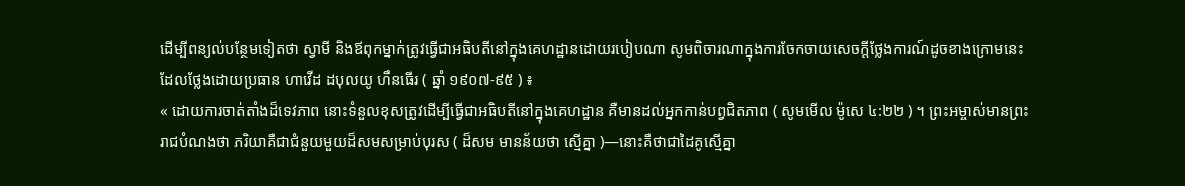ដើម្បីពន្យល់បន្ថែមទៀតថា ស្វាមី និងឪពុកម្នាក់ត្រូវធ្វើជាអធិបតីនៅក្នុងគេហដ្ឋានដោយរបៀបណា សូមពិចារណាក្នុងការចែកចាយសេចក្ដីថ្លែងការណ៍ដូចខាងក្រោមនេះ ដែលថ្លែងដោយប្រធាន ហាវើដ ដបុលយូ ហឹនធើរ ( ឆ្នាំ ១៩០៧-៩៥ ) ៖
« ដោយការចាត់តាំងដ៏ទេវភាព នោះទំនួលខុសត្រូវដើម្បីធ្វើជាអធិបតីនៅក្នុងគេហដ្ឋាន គឺមានដល់អ្នកកាន់បព្វជិតភាព ( សូមមើល ម៉ូសេ ៤:២២ ) ។ ព្រះអម្ចាស់មានព្រះរាជបំណងថា ភរិយាគឺជាជំនួយមួយដ៏សមសម្រាប់បុរស ( ដ៏សម មានន័យថា ស្មើគ្នា )—នោះគឺថាជាដៃគូស្មើគ្នា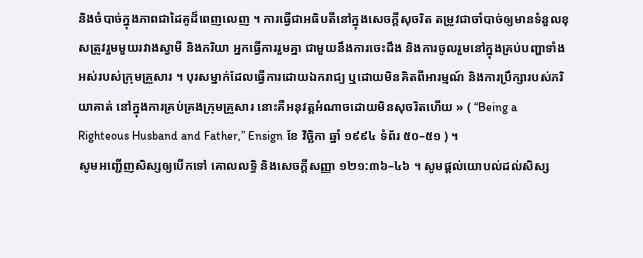និងចំបាច់ក្នុងភាពជាដៃគូដ៏ពេញលេញ ។ ការធ្វើជាអធិបតីនៅក្នុងសេចក្ដីសុចរិត តម្រូវជាចាំបាច់ឲ្យមានទំនួលខុសត្រូវរួមមួយរវាងស្វាមី និងភរិយា អ្នកធ្វើការរួមគ្នា ជាមួយនឹងការចេះដឹង និងការចូលរួមនៅក្នុងគ្រប់បញ្ហាទាំងអស់របស់ក្រុមគ្រួសារ ។ បុរសម្នាក់ដែលធ្វើការដោយឯករាជ្យ ឬដោយមិនគិតពីអារម្មណ៍ និងការប្រឹក្សារបស់ភរិយាគាត់ នៅក្នុងការគ្រប់គ្រងក្រុមគ្រួសារ នោះគឺអនុវត្តអំណាចដោយមិនសុចរិតហើយ » ( “Being a Righteous Husband and Father,” Ensign ខែ វិច្ឆិកា ឆ្នាំ ១៩៩៤ ទំព័រ ៥០–៥១ ) ។
សូមអញ្ជើញសិស្សឲ្យបើកទៅ គោលលទ្ធិ និងសេចក្ដីសញ្ញា ១២១:៣៦–៤៦ ។ សូមផ្ដល់យោបល់ដល់សិស្ស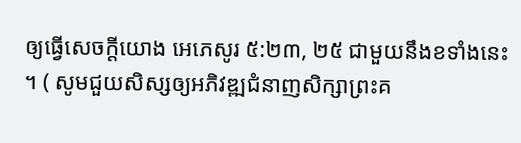ឲ្យធ្វើសេចក្ដីយោង អេភេសូរ ៥:២៣, ២៥ ជាមួយនឹងខទាំងនេះ ។ ( សូមជួយសិស្សឲ្យអភិវឌ្ឍជំនាញសិក្សាព្រះគ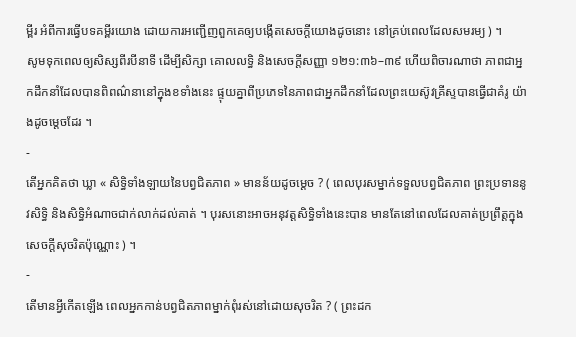ម្ពីរ អំពីការធ្វើបទគម្ពីរយោង ដោយការអញ្ជើញពួកគេឲ្យបង្កើតសេចក្ដីយោងដូចនោះ នៅគ្រប់ពេលដែលសមរម្យ ) ។
សូមទុកពេលឲ្យសិស្សពីរបីនាទី ដើម្បីសិក្សា គោលលទ្ធិ និងសេចក្ដីសញ្ញា ១២១:៣៦–៣៩ ហើយពិចារណាថា ភាពជាអ្នកដឹកនាំដែលបានពិពណ៌នានៅក្នុងខទាំងនេះ ផ្ទុយគ្នាពីប្រភេទនៃភាពជាអ្នកដឹកនាំដែលព្រះយេស៊ូវគ្រីស្ទបានធ្វើជាគំរូ យ៉ាងដូចម្ដេចដែរ ។
-
តើអ្នកគិតថា ឃ្លា « សិទ្ធិទាំងឡាយនៃបព្វជិតភាព » មានន័យដូចម្ដេច ? ( ពេលបុរសម្នាក់ទទួលបព្វជិតភាព ព្រះប្រទាននូវសិទ្ធិ និងសិទ្ធិអំណាចជាក់លាក់ដល់គាត់ ។ បុរសនោះអាចអនុវត្តសិទ្ធិទាំងនេះបាន មានតែនៅពេលដែលគាត់ប្រព្រឹត្តក្នុងសេចក្ដីសុចរិតប៉ុណ្ណោះ ) ។
-
តើមានអ្វីកើតឡើង ពេលអ្នកកាន់បព្វជិតភាពម្នាក់ពុំរស់នៅដោយសុចរិត ? ( ព្រះដក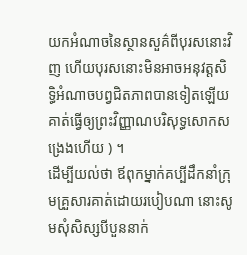យកអំណាចនៃស្ថានសួគ៌ពីបុរសនោះវិញ ហើយបុរសនោះមិនអាចអនុវត្តសិទ្ធិអំណាចបព្វជិតភាពបានទៀតឡើយ គាត់ធ្វើឲ្យព្រះវិញ្ញាណបរិសុទ្ធសោកសង្រេងហើយ ) ។
ដើម្បីយល់ថា ឪពុកម្នាក់គប្បីដឹកនាំក្រុមគ្រួសារគាត់ដោយរបៀបណា នោះសូមសុំសិស្សបីបួននាក់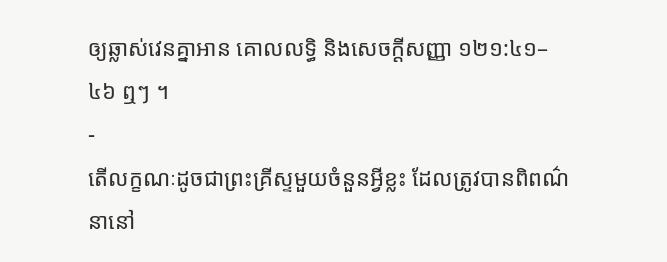ឲ្យឆ្លាស់វេនគ្នាអាន គោលលទ្ធិ និងសេចក្ដីសញ្ញា ១២១:៤១–៤៦ ឮៗ ។
-
តើលក្ខណៈដូចជាព្រះគ្រីស្ទមួយចំនួនអ្វីខ្លះ ដែលត្រូវបានពិពណ៌នានៅ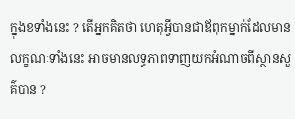ក្នុងខទាំងនេះ ? តើអ្នកគិតថា ហេតុអ្វីបានជាឪពុកម្នាក់ដែលមានលក្ខណៈទាំងនេះ អាចមានលទ្ធភាពទាញយកអំណាចពីស្ថានសួគ៌បាន ?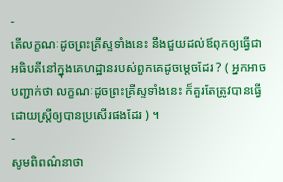-
តើលក្ខណៈដូចព្រះគ្រីស្ទទាំងនេះ នឹងជួយដល់ឪពុកឲ្យធ្វើជាអធិបតីនៅក្នុងគេហដ្ឋានរបស់ពួកគេដូចម្ដេចដែរ ? ( អ្នកអាចបញ្ជាក់ថា លក្ខណៈដូចព្រះគ្រីស្ទទាំងនេះ ក៏គួរតែត្រូវបានធ្វើដោយស្ត្រីឲ្យបានប្រសើរផងដែរ ) ។
-
សូមពិពណ៌នាថា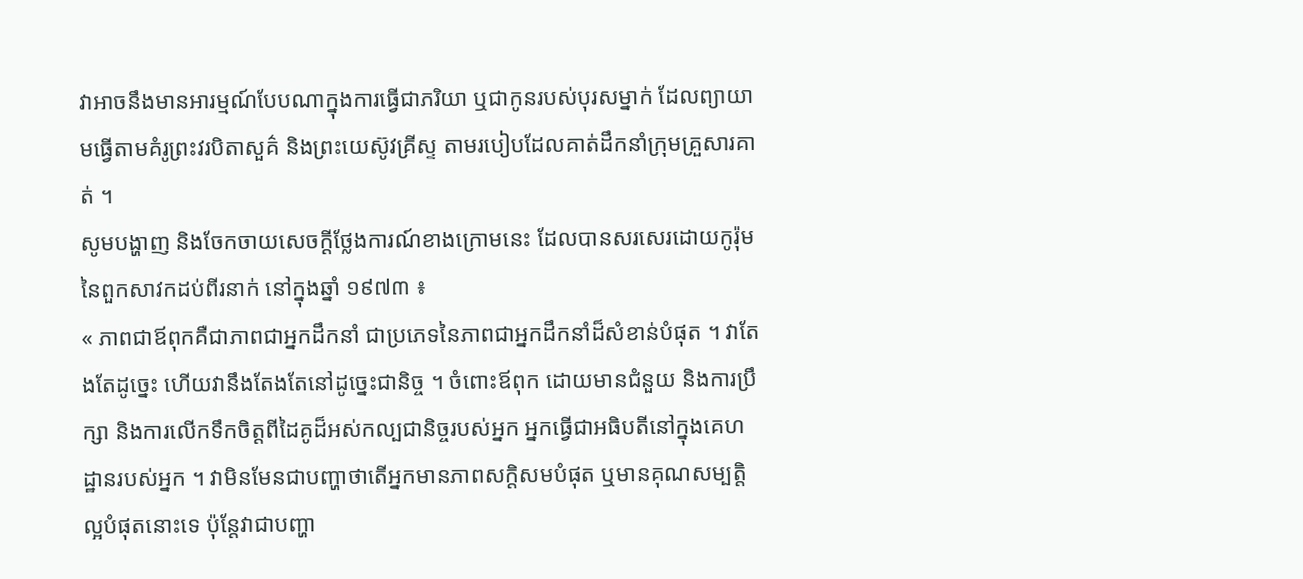វាអាចនឹងមានអារម្មណ៍បែបណាក្នុងការធ្វើជាភរិយា ឬជាកូនរបស់បុរសម្នាក់ ដែលព្យាយាមធ្វើតាមគំរូព្រះវរបិតាសួគ៌ និងព្រះយេស៊ូវគ្រីស្ទ តាមរបៀបដែលគាត់ដឹកនាំក្រុមគ្រួសារគាត់ ។
សូមបង្ហាញ និងចែកចាយសេចក្ដីថ្លែងការណ៍ខាងក្រោមនេះ ដែលបានសរសេរដោយកូរ៉ុមនៃពួកសាវកដប់ពីរនាក់ នៅក្នុងឆ្នាំ ១៩៧៣ ៖
« ភាពជាឪពុកគឺជាភាពជាអ្នកដឹកនាំ ជាប្រភេទនៃភាពជាអ្នកដឹកនាំដ៏សំខាន់បំផុត ។ វាតែងតែដូច្នេះ ហើយវានឹងតែងតែនៅដូច្នេះជានិច្ច ។ ចំពោះឪពុក ដោយមានជំនួយ និងការប្រឹក្សា និងការលើកទឹកចិត្តពីដៃគូដ៏អស់កល្បជានិច្ចរបស់អ្នក អ្នកធ្វើជាអធិបតីនៅក្នុងគេហដ្ឋានរបស់អ្នក ។ វាមិនមែនជាបញ្ហាថាតើអ្នកមានភាពសក្ដិសមបំផុត ឬមានគុណសម្បត្តិល្អបំផុតនោះទេ ប៉ុន្តែវាជាបញ្ហា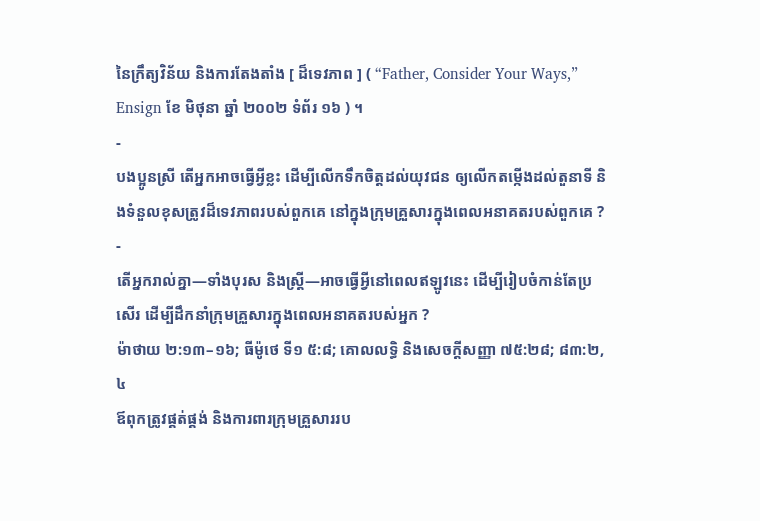នៃក្រឹត្យវិន័យ និងការតែងតាំង [ ដ៏ទេវភាព ] ( “Father, Consider Your Ways,” Ensign ខែ មិថុនា ឆ្នាំ ២០០២ ទំព័រ ១៦ ) ។
-
បងប្អូនស្រី តើអ្នកអាចធ្វើអ្វីខ្លះ ដើម្បីលើកទឹកចិត្តដល់យុវជន ឲ្យលើកតម្កើងដល់តួនាទី និងទំនួលខុសត្រូវដ៏ទេវភាពរបស់ពួកគេ នៅក្នុងក្រុមគ្រួសារក្នុងពេលអនាគតរបស់ពួកគេ ?
-
តើអ្នករាល់គ្នា—ទាំងបុរស និងស្ត្រី—អាចធ្វើអ្វីនៅពេលឥឡូវនេះ ដើម្បីរៀបចំកាន់តែប្រសើរ ដើម្បីដឹកនាំក្រុមគ្រួសារក្នុងពេលអនាគតរបស់អ្នក ?
ម៉ាថាយ ២:១៣–១៦; ធីម៉ូថេ ទី១ ៥:៨; គោលលទ្ធិ និងសេចក្ដីសញ្ញា ៧៥:២៨; ៨៣:២, ៤
ឪពុកត្រូវផ្គត់ផ្គង់ និងការពារក្រុមគ្រួសាររប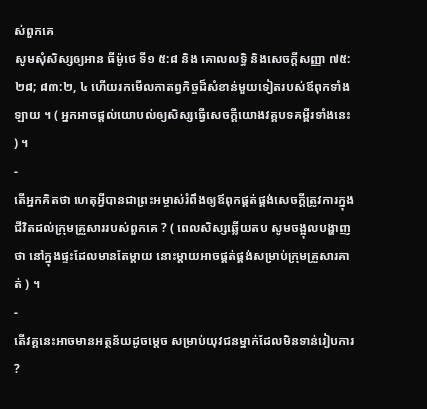ស់ពួកគេ
សូមសុំសិស្សឲ្យអាន ធីម៉ូថេ ទី១ ៥:៨ និង គោលលទ្ធិ និងសេចក្ដីសញ្ញា ៧៥:២៨; ៨៣:២, ៤ ហើយរកមើលកាតព្វកិច្ចដ៏សំខាន់មួយទៀតរបស់ឪពុកទាំងឡាយ ។ ( អ្នកអាចផ្ដល់យោបល់ឲ្យសិស្សធ្វើសេចក្ដីយោងវគ្គបទគម្ពីរទាំងនេះ ) ។
-
តើអ្នកគិតថា ហេតុអ្វីបានជាព្រះអម្ចាស់រំពឹងឲ្យឪពុកផ្គត់ផ្គង់សេចក្ដីត្រូវការក្នុងជីវិតដល់ក្រុមគ្រួសាររបស់ពួកគេ ? ( ពេលសិស្សឆ្លើយតប សូមចង្អុលបង្ហាញថា នៅក្នុងផ្ទះដែលមានតែម្ដាយ នោះម្ដាយអាចផ្គត់ផ្គង់សម្រាប់ក្រុមគ្រួសារគាត់ ) ។
-
តើវគ្គនេះអាចមានអត្ថន័យដូចម្ដេច សម្រាប់យុវជនម្នាក់ដែលមិនទាន់រៀបការ ?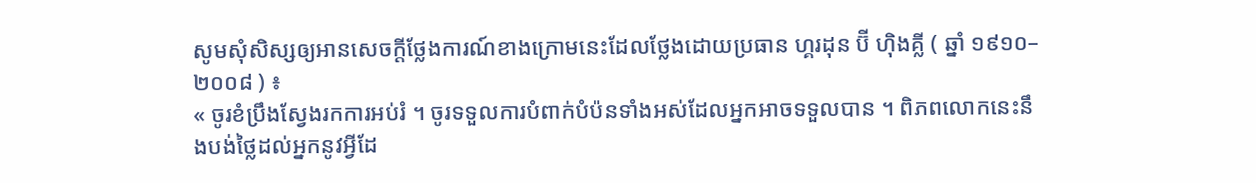សូមសុំសិស្សឲ្យអានសេចក្ដីថ្លែងការណ៍ខាងក្រោមនេះដែលថ្លែងដោយប្រធាន ហ្គរដុន ប៊ី ហ៊ិងគ្លី ( ឆ្នាំ ១៩១០–២០០៨ ) ៖
« ចូរខំប្រឹងស្វែងរកការអប់រំ ។ ចូរទទួលការបំពាក់បំប៉នទាំងអស់ដែលអ្នកអាចទទួលបាន ។ ពិភពលោកនេះនឹងបង់ថ្លៃដល់អ្នកនូវអ្វីដែ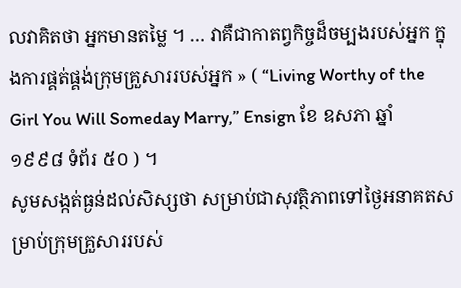លវាគិតថា អ្នកមានតម្លៃ ។ … វាគឺជាកាតព្វកិច្ចដ៏ចម្បងរបស់អ្នក ក្នុងការផ្គត់ផ្គង់ក្រុមគ្រួសាររបស់អ្នក » ( “Living Worthy of the Girl You Will Someday Marry,” Ensign ខែ ឧសភា ឆ្នាំ ១៩៩៨ ទំព័រ ៥០ ) ។
សូមសង្កត់ធ្ងន់ដល់សិស្សថា សម្រាប់ជាសុវត្ថិភាពទៅថ្ងៃអនាគតសម្រាប់ក្រុមគ្រួសាររបស់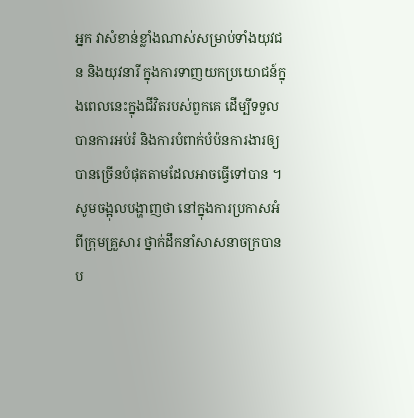អ្នក វាសំខាន់ខ្លាំងណាស់សម្រាប់ទាំងយុវជន និងយុវនារី ក្នុងការទាញយកប្រយោជន៍ក្នុងពេលនេះក្នុងជីវិតរបស់ពួកគេ ដើម្បីទទួលបានការអប់រំ និងការបំពាក់បំប៉នការងារឲ្យបានច្រើនបំផុតតាមដែលអាចធ្វើទៅបាន ។
សូមចង្អុលបង្ហាញថា នៅក្នុងការប្រកាសអំពីក្រុមគ្រួសារ ថ្នាក់ដឹកនាំសាសនាចក្របានប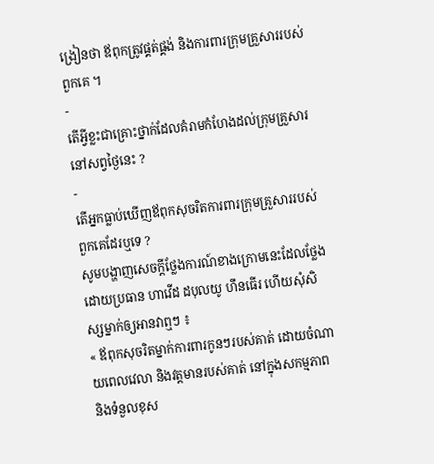ង្រៀនថា ឪពុកត្រូវផ្គត់ផ្គង់ និងការពារក្រុមគ្រួសាររបស់ពួកគេ ។
-
តើអ្វីខ្លះជាគ្រោះថ្នាក់ដែលគំរាមកំហែងដល់ក្រុមគ្រួសារនៅសព្វថ្ងៃនេះ ?
-
តើអ្នកធ្លាប់ឃើញឪពុកសុចរិតការពារក្រុមគ្រួសាររបស់ពួកគេដែរឬទេ ?
សូមបង្ហាញសេចក្ដីថ្លែងការណ៍ខាងក្រោមនេះដែលថ្លែងដោយប្រធាន ហាវើដ ដបុលយូ ហឹនធើរ ហើយសុំសិស្សម្នាក់ឲ្យអានវាឮៗ ៖
« ឪពុកសុចរិតម្នាក់ការពារកូនៗរបស់គាត់ ដោយចំណាយពេលវេលា និងវត្តមានរបស់គាត់ នៅក្នុងសកម្មភាព និងទំនួលខុស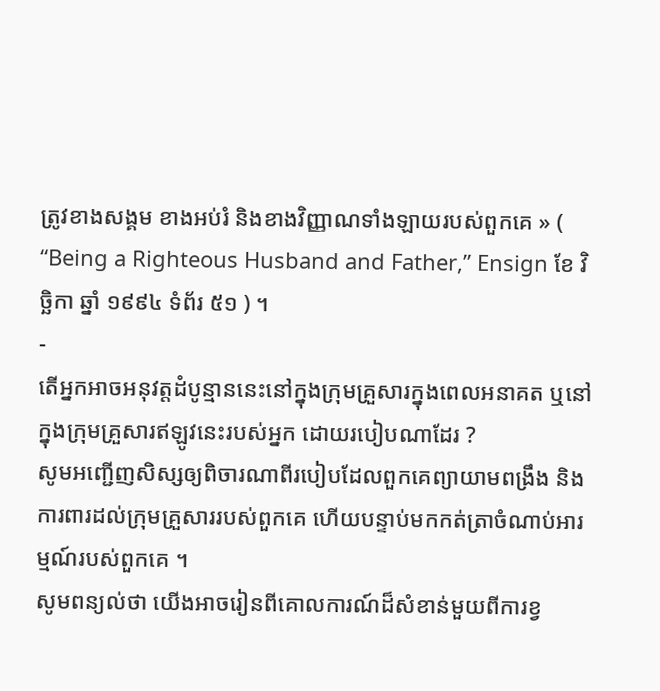ត្រូវខាងសង្គម ខាងអប់រំ និងខាងវិញ្ញាណទាំងឡាយរបស់ពួកគេ » ( “Being a Righteous Husband and Father,” Ensign ខែ វិច្ឆិកា ឆ្នាំ ១៩៩៤ ទំព័រ ៥១ ) ។
-
តើអ្នកអាចអនុវត្តដំបូន្មាននេះនៅក្នុងក្រុមគ្រួសារក្នុងពេលអនាគត ឬនៅក្នុងក្រុមគ្រួសារឥឡូវនេះរបស់អ្នក ដោយរបៀបណាដែរ ?
សូមអញ្ជើញសិស្សឲ្យពិចារណាពីរបៀបដែលពួកគេព្យាយាមពង្រឹង និងការពារដល់ក្រុមគ្រួសាររបស់ពួកគេ ហើយបន្ទាប់មកកត់ត្រាចំណាប់អារម្មណ៍របស់ពួកគេ ។
សូមពន្យល់ថា យើងអាចរៀនពីគោលការណ៍ដ៏សំខាន់មួយពីការខ្វ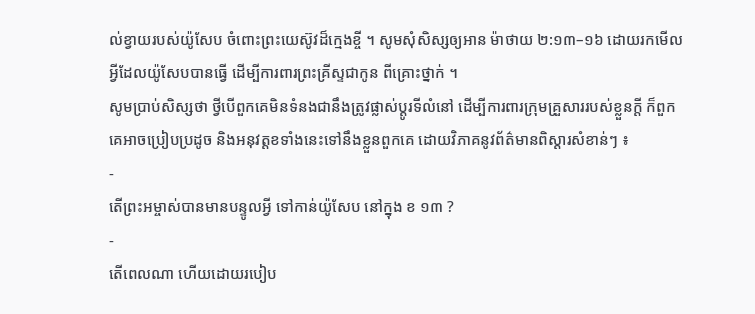ល់ខ្វាយរបស់យ៉ូសែប ចំពោះព្រះយេស៊ូវដ៏ក្មេងខ្ចី ។ សូមសុំសិស្សឲ្យអាន ម៉ាថាយ ២:១៣–១៦ ដោយរកមើលអ្វីដែលយ៉ូសែបបានធ្វើ ដើម្បីការពារព្រះគ្រីស្ទជាកូន ពីគ្រោះថ្នាក់ ។
សូមប្រាប់សិស្សថា ថ្វីបើពួកគេមិនទំនងជានឹងត្រូវផ្លាស់ប្ដូរទីលំនៅ ដើម្បីការពារក្រុមគ្រួសាររបស់ខ្លួនក្ដី ក៏ពួកគេអាចប្រៀបប្រដូច និងអនុវត្តខទាំងនេះទៅនឹងខ្លួនពួកគេ ដោយវិភាគនូវព័ត៌មានពិស្តារសំខាន់ៗ ៖
-
តើព្រះអម្ចាស់បានមានបន្ទូលអ្វី ទៅកាន់យ៉ូសែប នៅក្នុង ខ ១៣ ?
-
តើពេលណា ហើយដោយរបៀប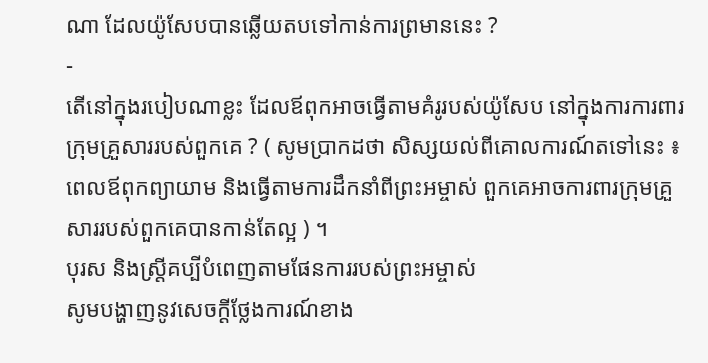ណា ដែលយ៉ូសែបបានឆ្លើយតបទៅកាន់ការព្រមាននេះ ?
-
តើនៅក្នុងរបៀបណាខ្លះ ដែលឪពុកអាចធ្វើតាមគំរូរបស់យ៉ូសែប នៅក្នុងការការពារក្រុមគ្រួសាររបស់ពួកគេ ? ( សូមប្រាកដថា សិស្សយល់ពីគោលការណ៍តទៅនេះ ៖ ពេលឪពុកព្យាយាម និងធ្វើតាមការដឹកនាំពីព្រះអម្ចាស់ ពួកគេអាចការពារក្រុមគ្រួសាររបស់ពួកគេបានកាន់តែល្អ ) ។
បុរស និងស្ត្រីគប្បីបំពេញតាមផែនការរបស់ព្រះអម្ចាស់
សូមបង្ហាញនូវសេចក្ដីថ្លែងការណ៍ខាង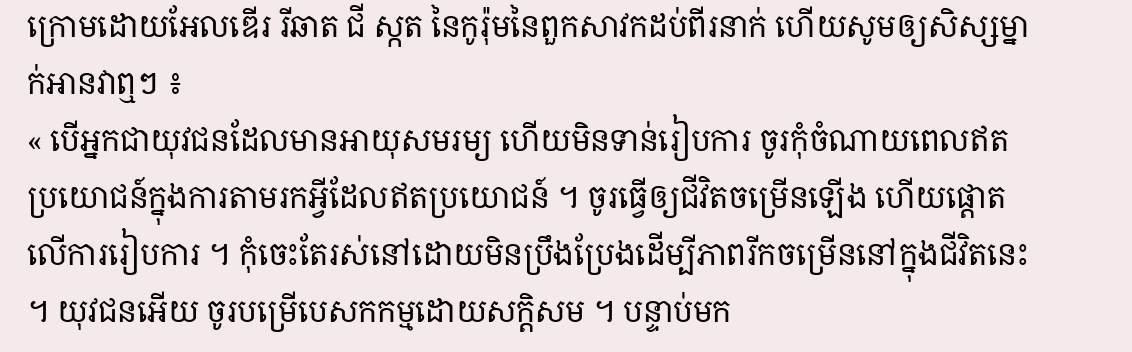ក្រោមដោយអែលឌើរ រីឆាត ជី ស្កត នៃកូរ៉ុមនៃពួកសាវកដប់ពីរនាក់ ហើយសូមឲ្យសិស្សម្នាក់អានវាឮៗ ៖
« បើអ្នកជាយុវជនដែលមានអាយុសមរម្យ ហើយមិនទាន់រៀបការ ចូរកុំចំណាយពេលឥតប្រយោជន៍ក្នុងការតាមរកអ្វីដែលឥតប្រយោជន៍ ។ ចូរធ្វើឲ្យជីវិតចម្រើនឡើង ហើយផ្ដោតលើការរៀបការ ។ កុំចេះតែរស់នៅដោយមិនប្រឹងប្រែងដើម្បីភាពរីកចម្រើននៅក្នុងជីវិតនេះ ។ យុវជនអើយ ចូរបម្រើបេសកកម្មដោយសក្ដិសម ។ បន្ទាប់មក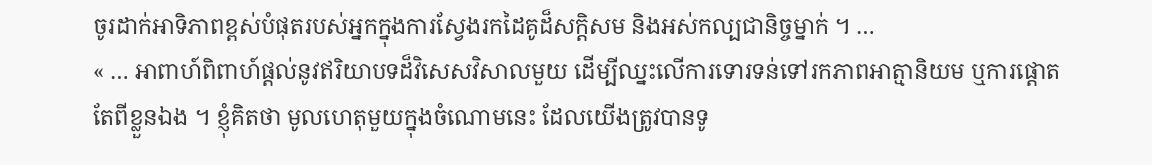ចូរដាក់អាទិភាពខ្ពស់បំផុតរបស់អ្នកក្នុងការស្វែងរកដៃគូដ៏សក្ដិសម និងអស់កល្បជានិច្ចម្នាក់ ។ …
« … អាពាហ៍ពិពាហ៍ផ្ដល់នូវឥរិយាបទដ៏វិសេសវិសាលមួយ ដើម្បីឈ្នះលើការទោរទន់ទៅរកភាពអាត្មានិយម ឬការផ្ដោតតែពីខ្លួនឯង ។ ខ្ញុំគិតថា មូលហេតុមួយក្នុងចំណោមនេះ ដែលយើងត្រូវបានទូ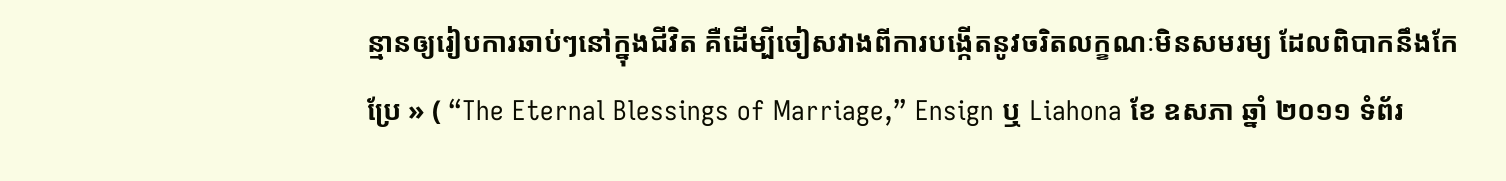ន្មានឲ្យរៀបការឆាប់ៗនៅក្នុងជីវិត គឺដើម្បីចៀសវាងពីការបង្កើតនូវចរិតលក្ខណៈមិនសមរម្យ ដែលពិបាកនឹងកែប្រែ » ( “The Eternal Blessings of Marriage,” Ensign ឬ Liahona ខែ ឧសភា ឆ្នាំ ២០១១ ទំព័រ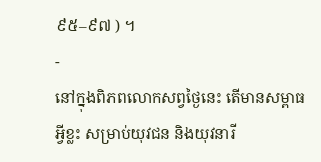៩៥–៩៧ ) ។
-
នៅក្នុងពិភពលោកសព្វថ្ងៃនេះ តើមានសម្ពាធអ្វីខ្លះ សម្រាប់យុវជន និងយុវនារី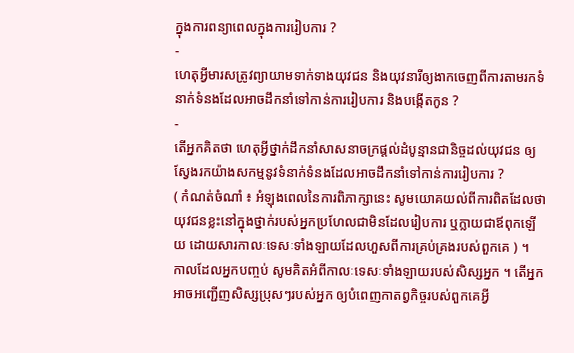ក្នុងការពន្យាពេលក្នុងការរៀបការ ?
-
ហេតុអ្វីមារសត្រូវព្យាយាមទាក់ទាងយុវជន និងយុវនារីឲ្យងាកចេញពីការតាមរកទំនាក់ទំនងដែលអាចដឹកនាំទៅកាន់ការរៀបការ និងបង្កើតកូន ?
-
តើអ្នកគិតថា ហេតុអ្វីថ្នាក់ដឹកនាំសាសនាចក្រផ្ដល់ដំបូន្មានជានិច្ចដល់យុវជន ឲ្យស្វែងរកយ៉ាងសកម្មនូវទំនាក់ទំនងដែលអាចដឹកនាំទៅកាន់ការរៀបការ ?
( កំណត់ចំណាំ ៖ អំឡុងពេលនៃការពិភាក្សានេះ សូមយោគយល់ពីការពិតដែលថា យុវជនខ្លះនៅក្នុងថ្នាក់របស់អ្នកប្រហែលជាមិនដែលរៀបការ ឬក្លាយជាឪពុកឡើយ ដោយសារកាលៈទេសៈទាំងឡាយដែលហួសពីការគ្រប់គ្រងរបស់ពួកគេ ) ។
កាលដែលអ្នកបញ្ចប់ សូមគិតអំពីកាលៈទេសៈទាំងឡាយរបស់សិស្សអ្នក ។ តើអ្នកអាចអញ្ជើញសិស្សប្រុសៗរបស់អ្នក ឲ្យបំពេញកាតព្វកិច្ចរបស់ពួកគេអ្វី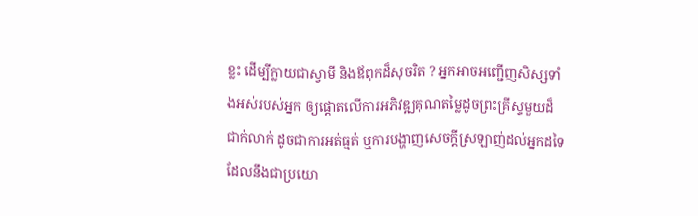ខ្លះ ដើម្បីក្លាយជាស្វាមី និងឪពុកដ៏សុចរិត ? អ្នកអាចអញ្ជើញសិស្សទាំងអស់របស់អ្នក ឲ្យផ្ដោតលើការអភិវឌ្ឍគុណតម្លៃដូចព្រះគ្រីស្ទមួយដ៏ជាក់លាក់ ដូចជាការអត់ធ្មត់ ឬការបង្ហាញសេចក្ដីស្រឡាញ់ដល់អ្នកដទៃ ដែលនឹងជាប្រយោ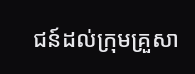ជន៍ដល់ក្រុមគ្រួសា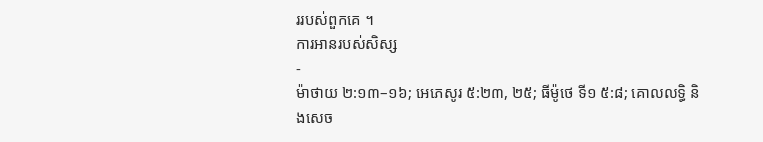ររបស់ពួកគេ ។
ការអានរបស់សិស្ស
-
ម៉ាថាយ ២:១៣–១៦; អេភេសូរ ៥:២៣, ២៥; ធីម៉ូថេ ទី១ ៥:៨; គោលលទ្ធិ និងសេច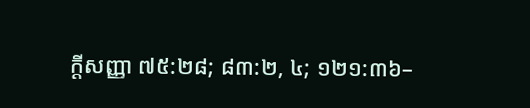ក្ដីសញ្ញា ៧៥:២៨; ៨៣:២, ៤; ១២១:៣៦–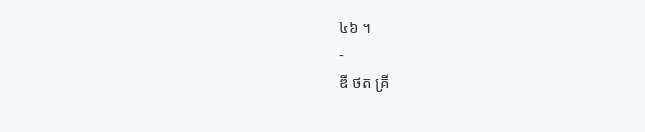៤៦ ។
-
ឌី ថត គ្រី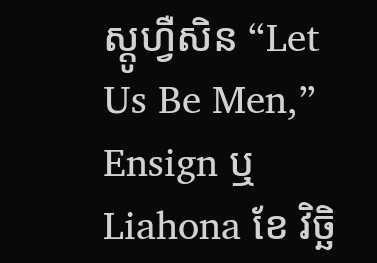ស្តូហ្វឺសិន “Let Us Be Men,” Ensign ឬ Liahona ខែ វិច្ឆិ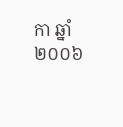កា ឆ្នាំ ២០០៦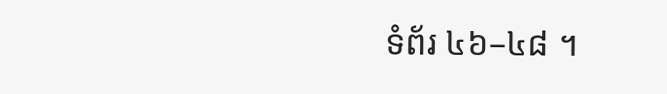ទំព័រ ៤៦–៤៨ ។